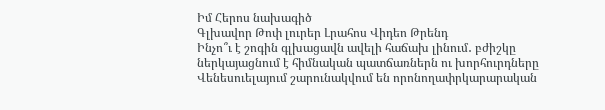Իմ Հերոս նախագիծ
Գլխավոր Թոփ լուրեր Լրահոս Վիդեո Թրենդ
Ինչո՞ւ է շոգին գլխացավն ավելի հաճախ լինում․ բժիշկը ներկայացնում է հիմնական պատճառներն ու խորհուրդները Վենեսուելայում շարունակվում են որոնողափրկարարական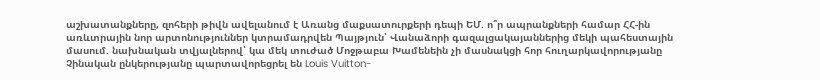աշխատանքները, զոհերի թիվն ավելանում է Առանց մաքսատուրքերի դեպի ԵՄ. ո՞ր ապրանքների համար ՀՀ-ին առևտրային նոր արտոնություններ կտրամադրվեն Պայթյուն՝ Վանաձորի գազալցակայաններից մեկի պահեստային մասում. նախնական տվյալներով՝ կա մեկ տուժած Մոջթաբա Խամենեին չի մասնակցի հոր հուղարկավորությանը Չինական ընկերությանը պարտավորեցրել են Louis Vuitton-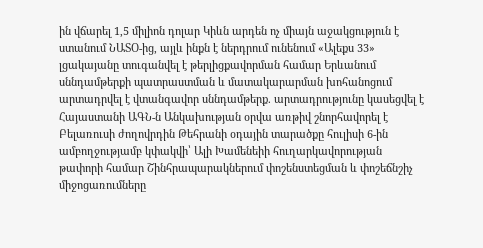ին վճարել 1,5 միլիոն դոլար Կիևն արդեն ոչ միայն աջակցություն է ստանում ՆԱՏՕ-ից, այլև ինքն է ներդրում ունենում «Ալեքս 33» լցակայանը տուգանվել է թերլիցքավորման համար Երևանում սննդամթերքի պատրաստման և մատակարարման խոհանոցում արտադրվել է վտանգավոր սննդամթերք. արտադրությունը կասեցվել է Հայաստանի ԱԳՆ-ն Անկախության օրվա առթիվ շնորհավորել է Բելառուսի ժողովրդին Թեհրանի օդային տարածքը հուլիսի 6-ին ամբողջությամբ կփակվի՝ Ալի Խամենեիի հուղարկավորության թափորի համար Շինհրապարակներում փոշենստեցման և փոշեճնշիչ միջոցառումները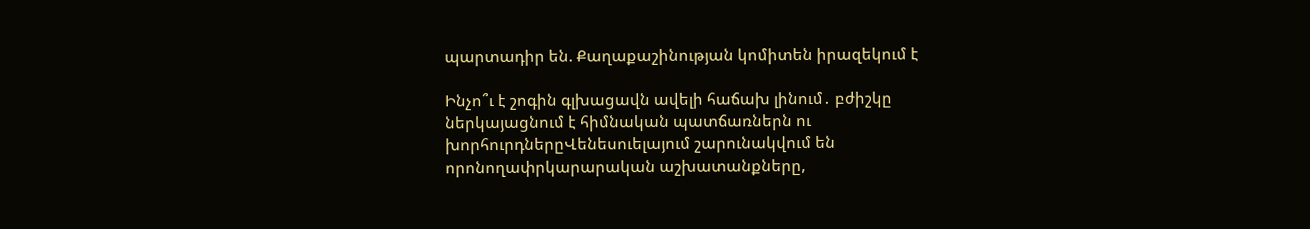պարտադիր են. Քաղաքաշինության կոմիտեն իրազեկում է

Ինչո՞ւ է շոգին գլխացավն ավելի հաճախ լինում․ բժիշկը ներկայացնում է հիմնական պատճառներն ու խորհուրդներըՎենեսուելայում շարունակվում են որոնողափրկարարական աշխատանքները,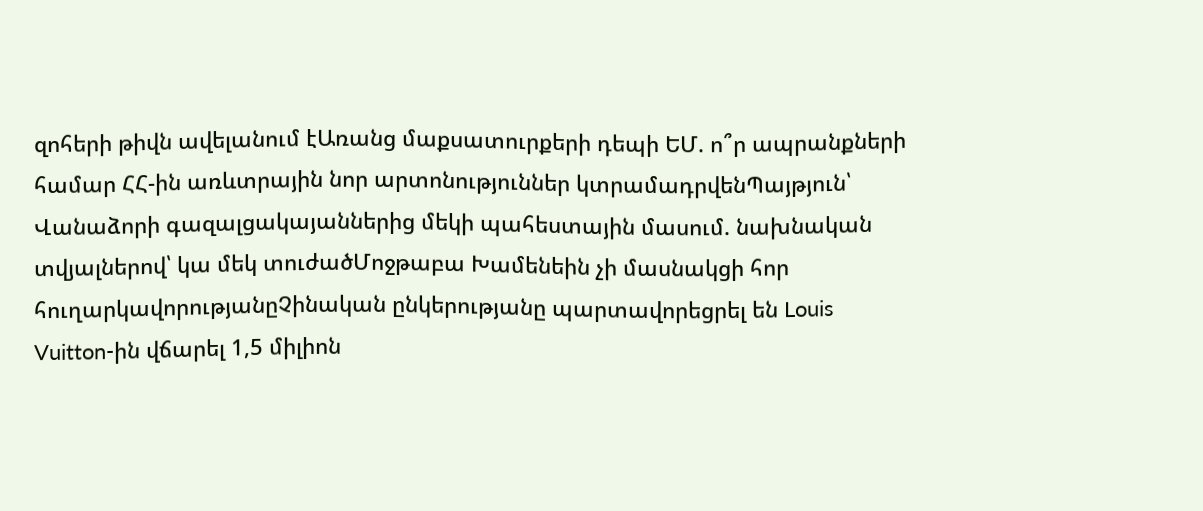զոհերի թիվն ավելանում էԱռանց մաքսատուրքերի դեպի ԵՄ. ո՞ր ապրանքների համար ՀՀ-ին առևտրային նոր արտոնություններ կտրամադրվենՊայթյուն՝ Վանաձորի գազալցակայաններից մեկի պահեստային մասում. նախնական տվյալներով՝ կա մեկ տուժածՄոջթաբա Խամենեին չի մասնակցի հոր հուղարկավորությանըՉինական ընկերությանը պարտավորեցրել են Louis Vuitton-ին վճարել 1,5 միլիոն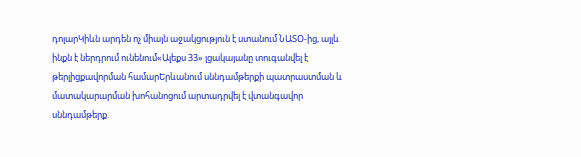դոլարԿիևն արդեն ոչ միայն աջակցություն է ստանում ՆԱՏՕ-ից, այլև ինքն է ներդրում ունենում«Ալեքս 33» լցակայանը տուգանվել է թերլիցքավորման համարԵրևանում սննդամթերքի պատրաստման և մատակարարման խոհանոցում արտադրվել է վտանգավոր սննդամթերք.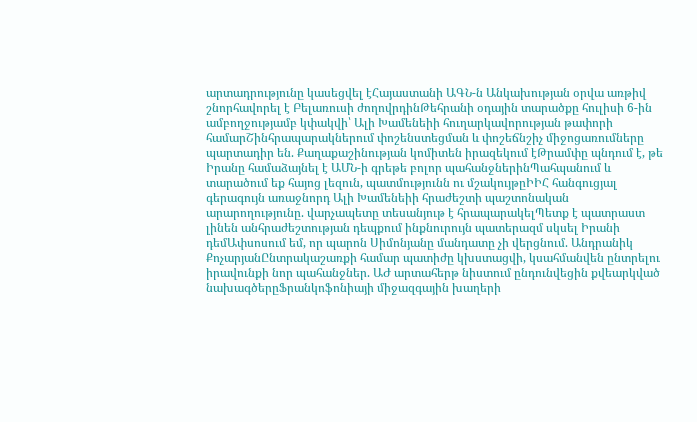արտադրությունը կասեցվել էՀայաստանի ԱԳՆ-ն Անկախության օրվա առթիվ շնորհավորել է Բելառուսի ժողովրդինԹեհրանի օդային տարածքը հուլիսի 6-ին ամբողջությամբ կփակվի՝ Ալի Խամենեիի հուղարկավորության թափորի համարՇինհրապարակներում փոշենստեցման և փոշեճնշիչ միջոցառումները պարտադիր են. Քաղաքաշինության կոմիտեն իրազեկում էԹրամփը պնդում է, թե Իրանը համաձայնել է ԱՄՆ-ի գրեթե բոլոր պահանջներինՊահպանում և տարածում եք հայոց լեզուն, պատմությունն ու մշակույթըԻԻՀ հանգուցյալ գերագույն առաջնորդ Ալի Խամենեիի հրաժեշտի պաշտոնական արարողությունը. վարչապետը տեսանյութ է հրապարակելՊետք է պատրաստ լինեն անհրաժեշտության դեպքում ինքնուրույն պատերազմ սկսել Իրանի դեմԱփսոսում եմ, որ պարոն Սիմոնյանը մանդատը չի վերցնում. Անդրանիկ ՔոչարյանԸնտրակաշառքի համար պատիժը կխստացվի, կսահմանվեն ընտրելու իրավունքի նոր պահանջներ. ԱԺ արտահերթ նիստում ընդունվեցին քվեարկված նախագծերըՖրանկոֆոնիայի միջազգային խաղերի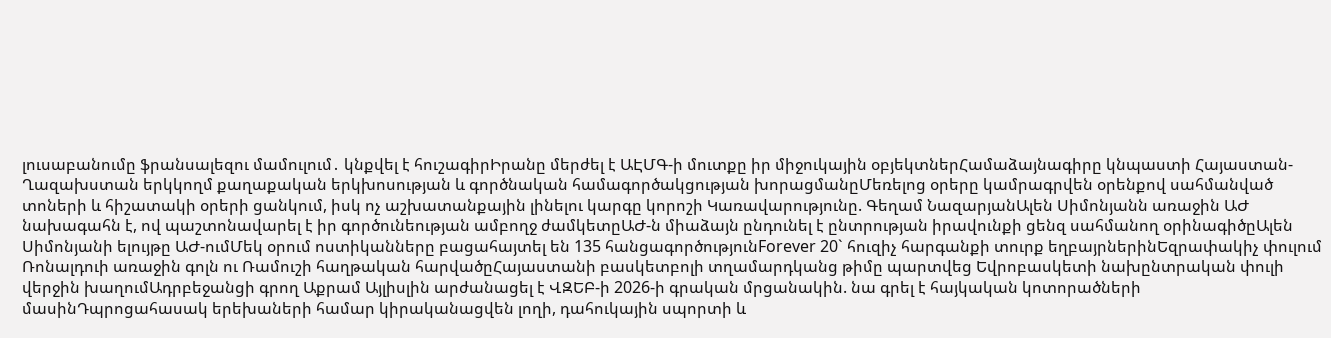լուսաբանումը ֆրանսալեզու մամուլում․ կնքվել է հուշագիրԻրանը մերժել է ԱԷՄԳ-ի մուտքը իր միջուկային օբյեկտներՀամաձայնագիրը կնպաստի Հայաստան-Ղազախստան երկկողմ քաղաքական երկխոսության և գործնական համագործակցության խորացմանըՄեռելոց օրերը կամրագրվեն օրենքով սահմանված տոների և հիշատակի օրերի ցանկում, իսկ ոչ աշխատանքային լինելու կարգը կորոշի Կառավարությունը. Գեղամ ՆազարյանԱլեն Սիմոնյանն առաջին ԱԺ նախագահն է, ով պաշտոնավարել է իր գործունեության ամբողջ ժամկետըԱԺ-ն միաձայն ընդունել է ընտրության իրավունքի ցենզ սահմանող օրինագիծըԱլեն Սիմոնյանի ելույթը ԱԺ-ումՄեկ օրում ոստիկանները բացահայտել են 135 հանցագործությունForever 20` հուզիչ հարգանքի տուրք եղբայրներինԵզրափակիչ փուլում Ռոնալդուի առաջին գոլն ու Ռամուշի հաղթական հարվածըՀայաստանի բասկետբոլի տղամարդկանց թիմը պարտվեց Եվրոբասկետի նախընտրական փուլի վերջին խաղումԱդրբեջանցի գրող Աքրամ Այլիսլին արժանացել է ՎԶԵԲ-ի 2026-ի գրական մրցանակին. նա գրել է հայկական կոտորածների մասինԴպրոցահասակ երեխաների համար կիրականացվեն լողի, դահուկային սպորտի և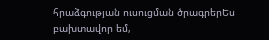հրաձգության ուսուցման ծրագրերԵս բախտավոր եմ,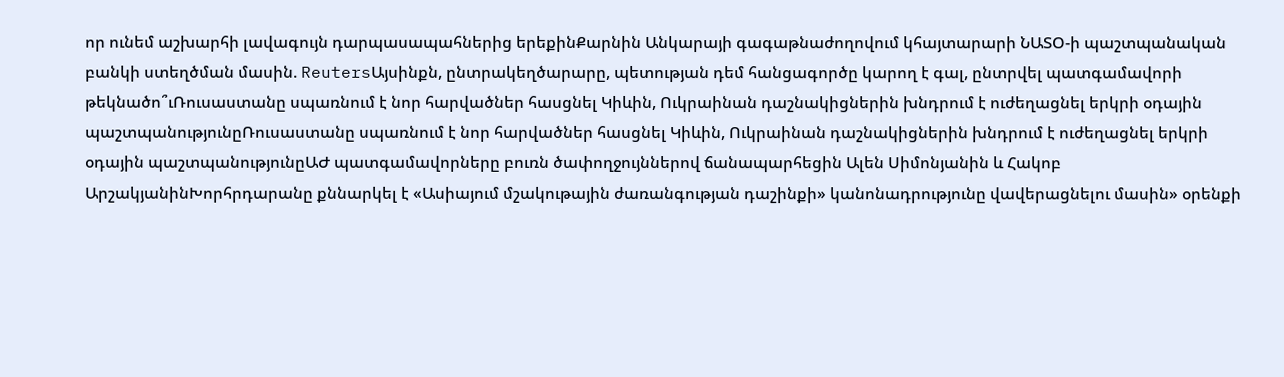որ ունեմ աշխարհի լավագույն դարպասապահներից երեքինՔարնին Անկարայի գագաթնաժողովում կհայտարարի ՆԱՏՕ-ի պաշտպանական բանկի ստեղծման մասին. ReutersԱյսինքն, ընտրակեղծարարը, պետության դեմ հանցագործը կարող է գալ, ընտրվել պատգամավորի թեկնածո՞ւՌուսաստանը սպառնում է նոր հարվածներ հասցնել Կիևին, Ուկրաինան դաշնակիցներին խնդրում է ուժեղացնել երկրի օդային պաշտպանությունըՌուսաստանը սպառնում է նոր հարվածներ հասցնել Կիևին, Ուկրաինան դաշնակիցներին խնդրում է ուժեղացնել երկրի օդային պաշտպանությունըԱԺ պատգամավորները բուռն ծափողջույններով ճանապարհեցին Ալեն Սիմոնյանին և Հակոբ ԱրշակյանինԽորհրդարանը քննարկել է «Ասիայում մշակութային ժառանգության դաշինքի» կանոնադրությունը վավերացնելու մասին» օրենքի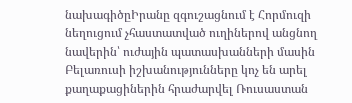նախագիծըԻրանը զգուշացնում է Հորմուզի նեղուցում չհաստատված ուղիներով անցնող նավերին՝ ուժային պատասխանների մասին Բելառուսի իշխանությունները կոչ են արել քաղաքացիներին հրաժարվել Ռուսաստան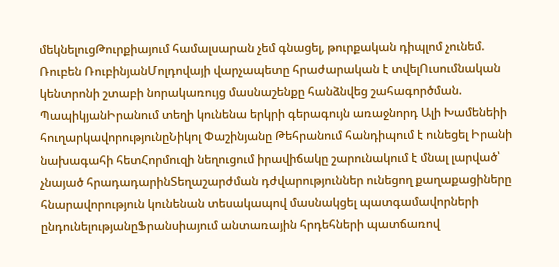մեկնելուցԹուրքիայում համալսարան չեմ գնացել, թուրքական դիպլոմ չունեմ. Ռուբեն ՌուբինյանՄոլդովայի վարչապետը հրաժարական է տվելՈւսումնական կենտրոնի շտաբի նորակառույց մասնաշենքը հանձնվեց շահագործման. ՊապիկյանԻրանում տեղի կունենա երկրի գերագույն առաջնորդ Ալի Խամենեիի հուղարկավորությունըՆիկոլ Փաշինյանը Թեհրանում հանդիպում է ունեցել Իրանի նախագահի հետՀորմուզի նեղուցում իրավիճակը շարունակում է մնալ լարված՝ չնայած հրադադարինՏեղաշարժման դժվարություններ ունեցող քաղաքացիները հնարավորություն կունենան տեսակապով մասնակցել պատգամավորների ընդունելությանըՖրանսիայում անտառային հրդեհների պատճառով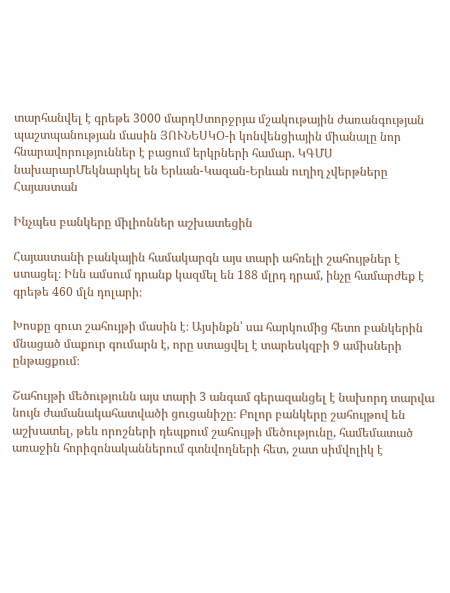տարհանվել է գրեթե 3000 մարդՍտորջրյա մշակութային ժառանգության պաշտպանության մասին ՅՈՒՆԵՍԿՕ-ի կոնվենցիային միանալը նոր հնարավորություններ է բացում երկրների համար. ԿԳՄՍ նախարարՄեկնարկել են Երևան-Կազան-Երևան ուղիղ չվերթները
Հայաստան

Ինչպես բանկերը միլիոններ աշխատեցին

Հայաստանի բանկային համակարգն այս տարի ահռելի շահույթներ է ստացել։ Ինն ամսում դրանք կազմել են 188 մլրդ դրամ, ինչը համարժեք է գրեթե 460 մլն դոլարի։

Խոսքը զուտ շահույթի մասին է։ Այսինքն՝ սա հարկումից հետո բանկերին մնացած մաքուր գումարն է, որը ստացվել է տարեսկզբի 9 ամիսների ընթացքում։

Շահույթի մեծությունն այս տարի 3 անգամ գերազանցել է նախորդ տարվա նույն ժամանակահատվածի ցուցանիշը։ Բոլոր բանկերը շահույթով են աշխատել, թեև որոշների դեպքում շահույթի մեծությունը, համեմատած առաջին հորիզոնականներում գտնվողների հետ, շատ սիմվոլիկ է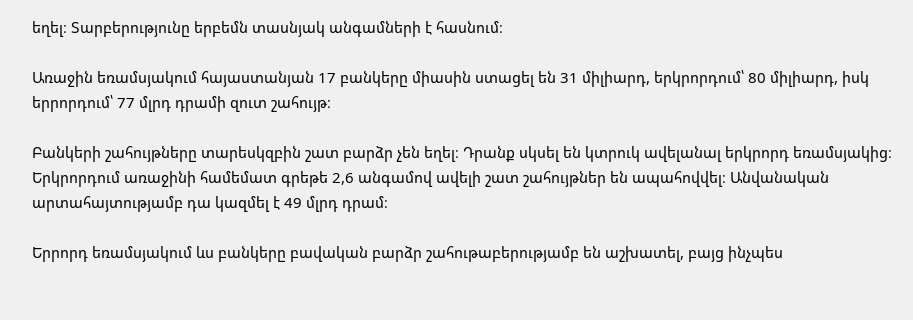եղել։ Տարբերությունը երբեմն տասնյակ անգամների է հասնում։

Առաջին եռամսյակում հայաստանյան 17 բանկերը միասին ստացել են 31 միլիարդ, երկրորդում՝ 80 միլիարդ, իսկ երրորդում՝ 77 մլրդ դրամի զուտ շահույթ։

Բանկերի շահույթները տարեսկզբին շատ բարձր չեն եղել։ Դրանք սկսել են կտրուկ ավելանալ երկրորդ եռամսյակից։ Երկրորդում առաջինի համեմատ գրեթե 2,6 անգամով ավելի շատ շահույթներ են ապահովվել։ Անվանական արտահայտությամբ դա կազմել է 49 մլրդ դրամ։

Երրորդ եռամսյակում ևս բանկերը բավական բարձր շահութաբերությամբ են աշխատել, բայց ինչպես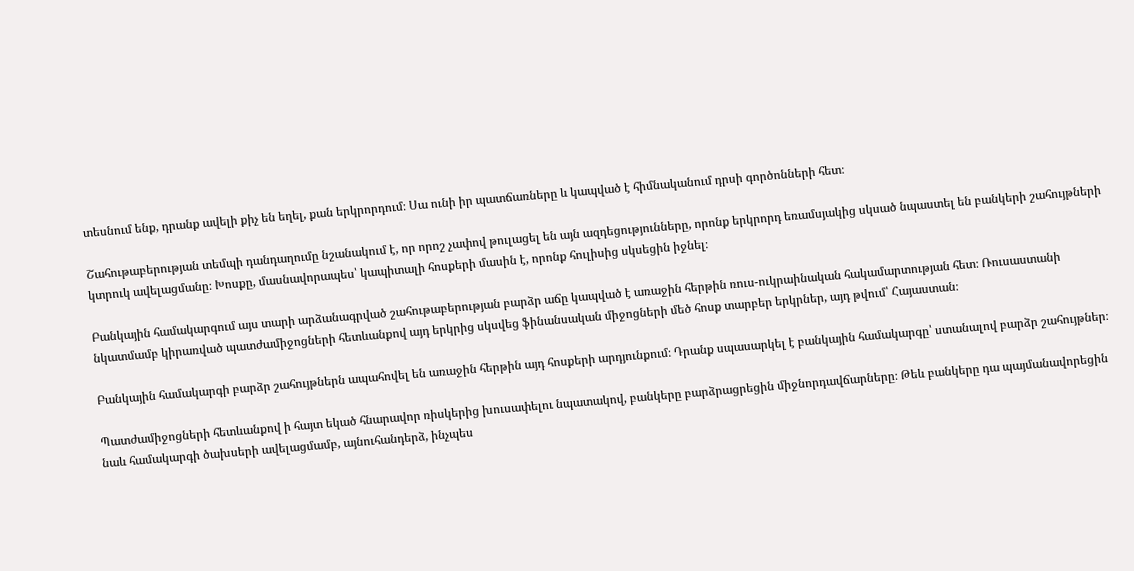տեսնում ենք, դրանք ավելի քիչ են եղել, քան երկրորդում։ Սա ունի իր պատճառները և կապված է հիմնականում դրսի գործոնների հետ։

Շահութաբերության տեմպի դանդաղումը նշանակում է, որ որոշ չափով թուլացել են այն ազդեցությունները, որոնք երկրորդ եռամսյակից սկսած նպաստել են բանկերի շահույթների կտրուկ ավելացմանը։ Խոսքը, մասնավորապես՝ կապիտալի հոսքերի մասին է, որոնք հուլիսից սկսեցին իջնել։

Բանկային համակարգում այս տարի արձանագրված շահութաբերության բարձր աճը կապված է առաջին հերթին ռուս-ուկրաինական հակամարտության հետ։ Ռուսաստանի նկատմամբ կիրառված պատժամիջոցների հետևանքով այդ երկրից սկսվեց ֆինանսական միջոցների մեծ հոսք տարբեր երկրներ, այդ թվում՝ Հայաստան։

Բանկային համակարգի բարձր շահույթներն ապահովել են առաջին հերթին այդ հոսքերի արդյունքում։ Դրանք սպասարկել է բանկային համակարգը՝ ստանալով բարձր շահույթներ։

Պատժամիջոցների հետևանքով ի հայտ եկած հնարավոր ռիսկերից խուսափելու նպատակով, բանկերը բարձրացրեցին միջնորդավճարները։ Թեև բանկերը դա պայմանավորեցին նաև համակարգի ծախսերի ավելացմամբ, այնուհանդերձ, ինչպես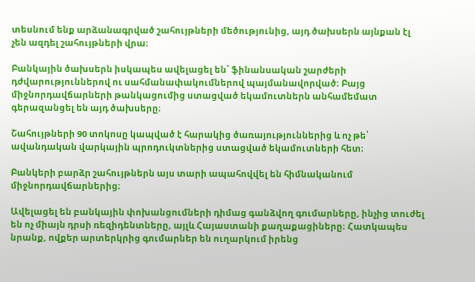տեսնում ենք արձանագրված շահույթների մեծությունից, այդ ծախսերն այնքան էլ չեն ազդել շահույթների վրա։

Բանկային ծախսերն իսկապես ավելացել են՝ ֆինանսական շարժերի դժվարություններով ու սահմանափակումներով պայմանավորված։ Բայց միջնորդավճարների թանկացումից ստացված եկամուտներն անհամեմատ գերազանցել են այդ ծախսերը։

Շահույթների 90 տոկոսը կապված է հարակից ծառայություններից և ոչ թե՝ ավանդական վարկային պրոդուկտներից ստացված եկամուտների հետ։

Բանկերի բարձր շահույթներն այս տարի ապահովվել են հիմնականում միջնորդավճարներից։

Ավելացել են բանկային փոխանցումների դիմաց գանձվող գումարները, ինչից տուժել են ոչ միայն դրսի ռեզիդենտները, այլև Հայաստանի քաղաքացիները։ Հատկապես նրանք, ովքեր արտերկրից գումարներ են ուղարկում իրենց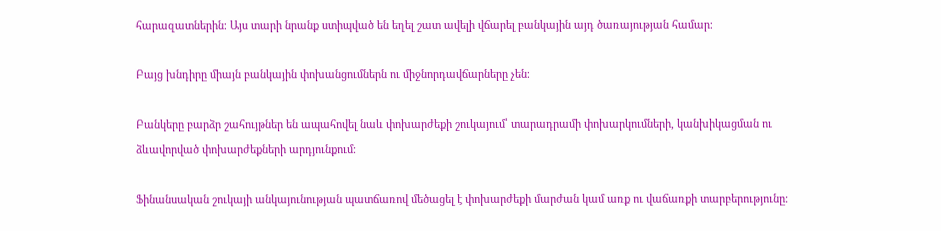հարազատներին։ Այս տարի նրանք ստիպված են եղել շատ ավելի վճարել բանկային այդ ծառայության համար։

Բայց խնդիրը միայն բանկային փոխանցումներն ու միջնորդավճարները չեն։

Բանկերը բարձր շահույթներ են ապահովել նաև փոխարժեքի շուկայում՝ տարադրամի փոխարկումների, կանխիկացման ու ձևավորված փոխարժեքների արդյունքում։

Ֆինանսական շուկայի անկայունության պատճառով մեծացել է փոխարժեքի մարժան կամ առք ու վաճառքի տարբերությունը։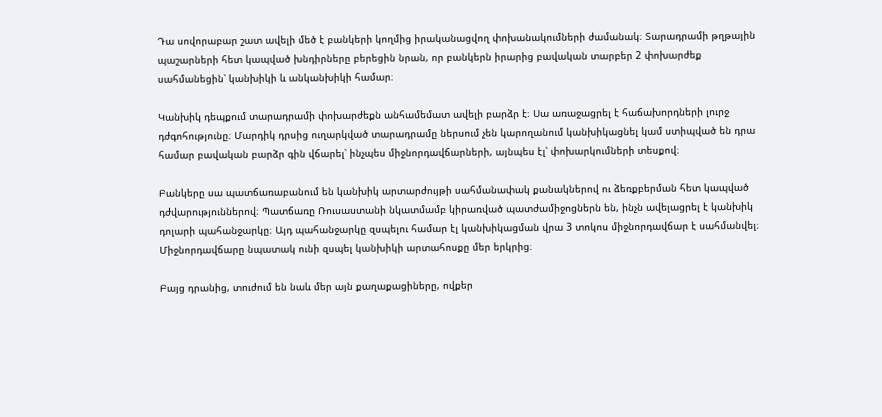Դա սովորաբար շատ ավելի մեծ է բանկերի կողմից իրականացվող փոխանակումների ժամանակ։ Տարադրամի թղթային պաշարների հետ կապված խնդիրները բերեցին նրան, որ բանկերն իրարից բավական տարբեր 2 փոխարժեք սահմանեցին՝ կանխիկի և անկանխիկի համար։

Կանխիկ դեպքում տարադրամի փոխարժեքն անհամեմատ ավելի բարձր է։ Սա առաջացրել է հաճախորդների լուրջ դժգոհությունը։ Մարդիկ դրսից ուղարկված տարադրամը ներսում չեն կարողանում կանխիկացնել կամ ստիպված են դրա համար բավական բարձր գին վճարել՝ ինչպես միջնորդավճարների, այնպես էլ՝ փոխարկումների տեսքով։

Բանկերը սա պատճառաբանում են կանխիկ արտարժույթի սահմանափակ քանակներով ու ձեռքբերման հետ կապված դժվարություններով։ Պատճառը Ռուսաստանի նկատմամբ կիրառված պատժամիջոցներն են, ինչն ավելացրել է կանխիկ դոլարի պահանջարկը։ Այդ պահանջարկը զսպելու համար էլ կանխիկացման վրա 3 տոկոս միջնորդավճար է սահմանվել։ Միջնորդավճարը նպատակ ունի զսպել կանխիկի արտահոսքը մեր երկրից։

Բայց դրանից, տուժում են նաև մեր այն քաղաքացիները, ովքեր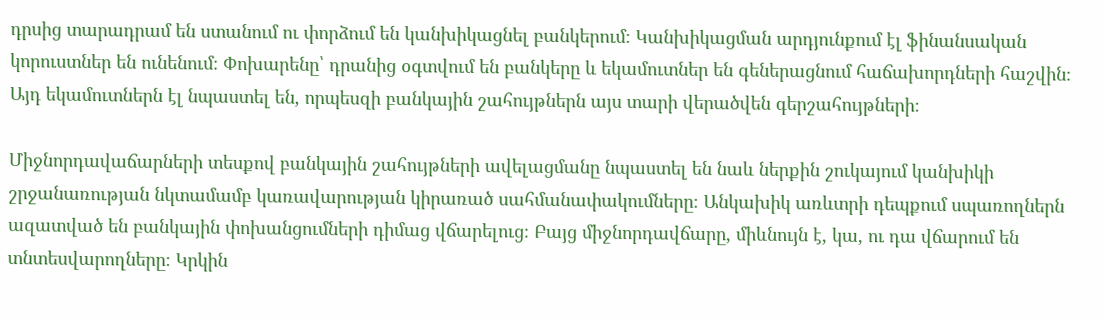դրսից տարադրամ են ստանում ու փորձում են կանխիկացնել բանկերում։ Կանխիկացման արդյունքում էլ ֆինանսական կորուստներ են ունենում։ Փոխարենը՝ դրանից օգտվում են բանկերը և եկամուտներ են գեներացնում հաճախորդների հաշվին։ Այդ եկամուտներն էլ նպաստել են, որպեսզի բանկային շահույթներն այս տարի վերածվեն գերշահույթների։

Միջնորդավաճարների տեսքով բանկային շահույթների ավելացմանը նպաստել են նաև ներքին շուկայում կանխիկի շրջանառության նկտամամբ կառավարության կիրառած սահմանափակումները։ Անկախիկ առևտրի դեպքում սպառողներն ազատված են բանկային փոխանցումների դիմաց վճարելուց։ Բայց միջնորդավճարը, միևնույն է, կա, ու դա վճարում են տնտեսվարողները։ Կրկին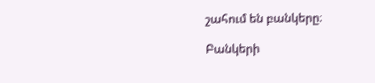շահում են բանկերը։

Բանկերի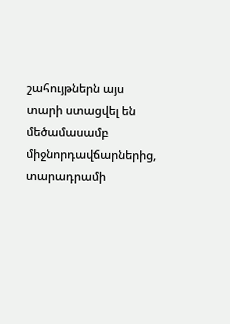շահույթներն այս տարի ստացվել են մեծամասամբ միջնորդավճարներից, տարադրամի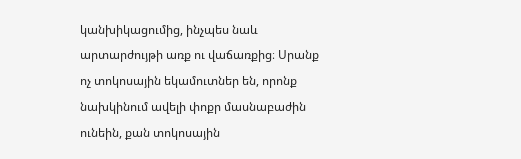կանխիկացումից, ինչպես նաև արտարժույթի առք ու վաճառքից։ Սրանք ոչ տոկոսային եկամուտներ են, որոնք նախկինում ավելի փոքր մասնաբաժին ունեին, քան տոկոսային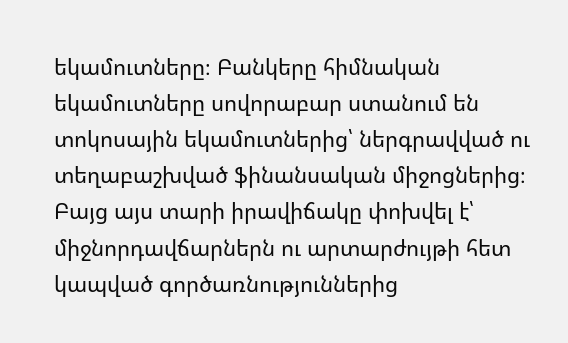եկամուտները։ Բանկերը հիմնական եկամուտները սովորաբար ստանում են տոկոսային եկամուտներից՝ ներգրավված ու տեղաբաշխված ֆինանսական միջոցներից։ Բայց այս տարի իրավիճակը փոխվել է՝ միջնորդավճարներն ու արտարժույթի հետ կապված գործառնություններից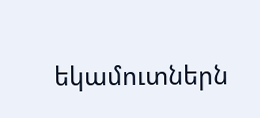եկամուտներն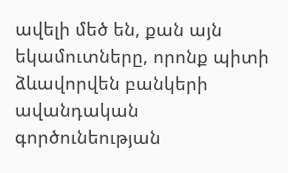ավելի մեծ են, քան այն եկամուտները, որոնք պիտի ձևավորվեն բանկերի ավանդական գործունեության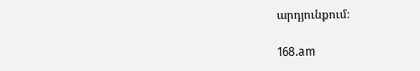արդյունքում։

168.am